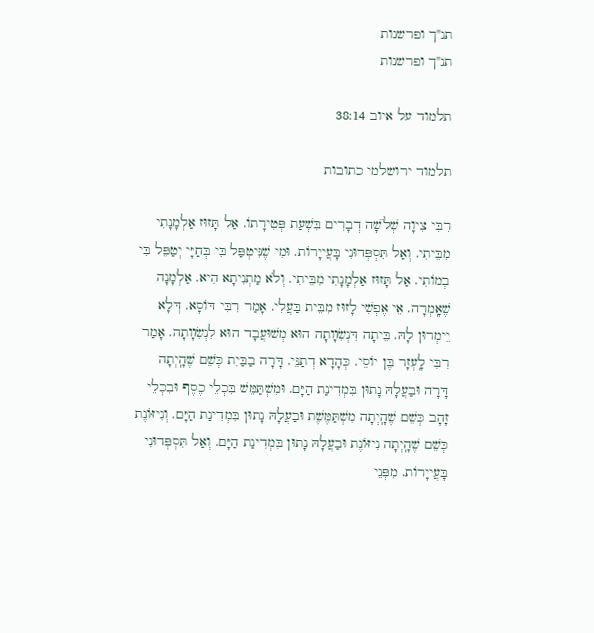תנ"ך ופרשנות
תנ"ך ופרשנות

תלמוד על איוב 38:14

תלמוד ירושלמי כתובות

רִבִּי צִיוָה שְׁלֹשָׁה דְבָרִים בִּשְׁעַת פְּטִירָתוֹ. אַל תָּזוּז אַלְמָנָתִי מִבֵּיתִי. וְאַל תִּסְפְּדוּנִי בָּעֲייָרוֹת. וּמִי שֶׁנִּיטְפַּל בִּי בְּחַיָּי יְטַפֵּל בִּי בְמוֹתִי. אַל תָּזוּז אַלְמָנָתִי מִבֵּיתִי. וְלֹא מַתְנִיתָא הִיא. אַלְמָנָה שֶׁאָֽמְרָה. אֵי אֶפְשִׁי לָזוּז מִבֵּית בַּעֲלִי. אָמַר רִבִּי דּוֹסָא. דְּלָא יֵימְרוּן לָהּ. בֵּיתָה דִּנְשִׂװָתָה הוּא מְשׁוּעֲבָד הוּא לִנְשִׂװָתָה. אָמַר רִבִּי לָֽעְזָר בֶּן יוֹסֵי. כְּהָדָא דְתַנֵּי. דָּרָה בַבַּיִת כְּשֵׁם שֶׁהָֽיְתָה דָּרָה וּבַעֲלָהּ נָתוּן בִּמְדִינַת הַיָּם. וּמִשְׁתַּמֵּשׁ בִּכְלֵי כֶסֶף וּבִכְלֵי זָהָב כְּשֵׁם שֶׁהָֽיְתָה מִשְׁתַּמֶּשֶׁת וּבַעֲלָהּ נָתוּן בִּמְדִינַת הַיָּם. וְנִיזּוֹנֶת כְּשֵׁם שֶׁהָֽיְתָה נִיזּוֹנֶת וּבַעֲלָהּ נָתוּן בִּמְדִינַת הַיָּם. וְאַל תִּסְפְּדוּנִי בָּעֲייָרוֹת. מִפְּנֵי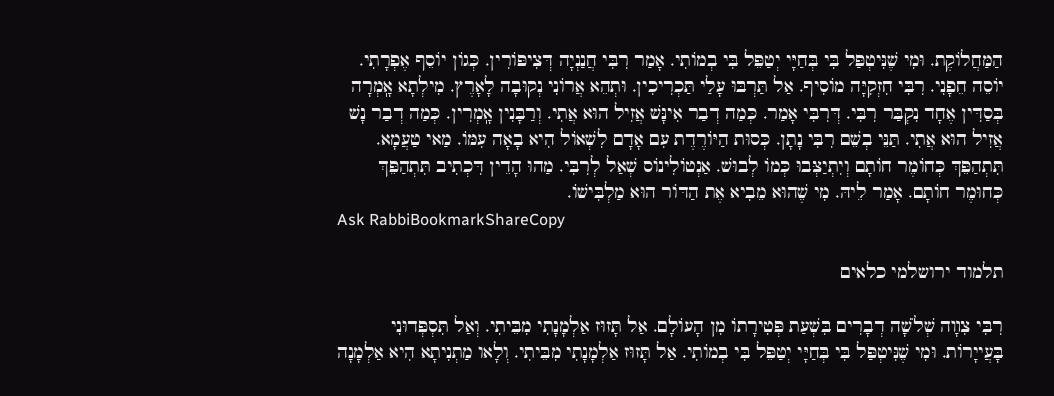הַמַּחֲלוֹקֶת. וּמִי שֶׁנִּיטְפַּל בִּי בְּחַיָּי יְטַפֵּל בִּי בְמוֹתִי. אָמַר רִבִּי חֲנַנְיָה דְּצִיפּוֹרִין. כְּגוֹן יוֹסֵף אֶפְרָתִי. יוֹסֵה חֵפָנִי. רִבִּי חִזְקִיָּה מוֹסִיף. אַל תַּרְבּוּ עָלַי תַּכְרִיכִין. וּתְהֵא אֲרוֹנִי נְקוּבָה לָאָרֶץ. מִילְתָא אָֽמְרָה בְּסַדִּין אֶחָד נִקְבַּר רִבִּי. דְּרִבִּי אָמַר. כְּמַה דְבַר אִינָּשׁ אֲזִיל הוּא אֲתִי. וְרַבָּנִין אָֽמְרִין. כְּמַה דְבַר נָשׁ אֲזִיל הוּא אֲתִי. תַּנֵּי בְשֵׁם רִבִּי נָתָן. כְּסוּת הַיּוֹרֶדֶת עִם אָדָם לִשְׁאוֹל הִיא בָאָה עִמּוֹ. מַאי טַעֲמָא. תִּתְהַפֵּךְ כְּחוֹמֶר חוֹתָם וְיִתְיַצְּבוּ כְּמוֹ לְבוּשׁ. אַנְטוֹלִינוֹס שְׁאַל לְרִבִּי. מַהוּ הָדֵין דִּכְתִיב תִּתְהַפֵּךְ כְּחוּמֶר חוֹתָם. אָמַר לֵיהּ. מִי שֶׁהוּא מֵבִיא אֶת הַדּוֹר הוּא מַלְבִּישׁוֹ.
Ask RabbiBookmarkShareCopy

תלמוד ירושלמי כלאים

רִבִּי צִװָה שְׁלֹשָׁה דְבָרִים בִּשְׁעַת פְּטִירָתוֹ מִן הָעוֹלָם. אַל תָּזוּז אַלְמָנָתִי מִבֵּיתִי. וְאַל תִּסְפְּדוּנִי בָּעֲייָרוֹת. וּמִי שֶׁנִּיטְפַּל בִּי בְּחַיָּי יְטַפֵּל בִּי בְמוֹתִי. אַל תָּזוּז אַלְמָנָתִי מִבֵּיתִי. וְלָאו מַתְנִיתָא הִיא אַלְמָנָה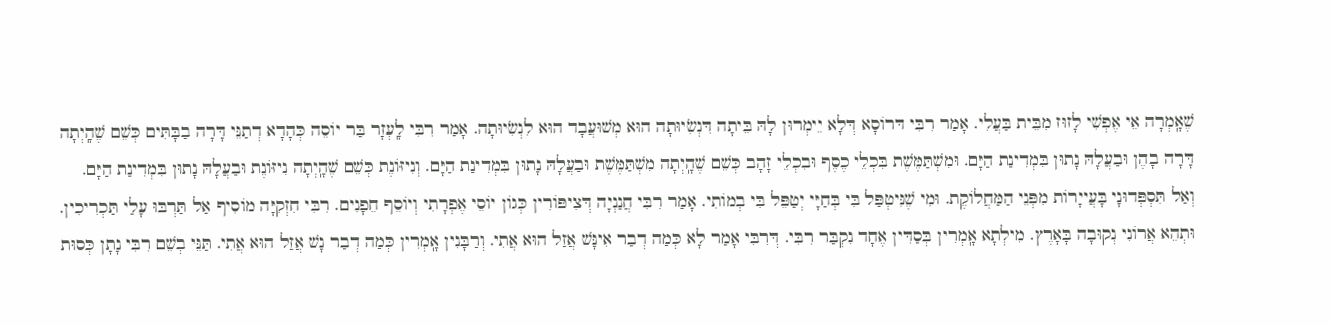שֶׁאָֽמְרָה אֵי אֶפְשִׁי לָזוּז מִבֵּית בַּעֲלִי. אָמַר רִבִּי דּרוֹסָא דְּלָא יֵימְרוּן לָהּ בֵּיתָה דִּנְשִׂיוּתָה הוּא מְשׁוּעֲבָד הוּא לִנְשִׂיוּתָה. אָמַר רִבִּי לָֽעְזָר בַּר יוֹסֵה כְּהָדָא דְתַנֵּי דָּרָה בַבָּתִּים כְּשֵׁם שֶׁהָֽיְתָה דָּרָה בָהֶן וּבַעֲלָהּ נָתוּן בִּמְדִינַת הַיָּם. וּמִשְׁתַּמֶּשֶׁת בִּכְלֵי כֶסֶף וּבִכְלֵי זָהָב כְּשֵׁם שֶׁהָֽיְתָה מִשְׁתַּמֶּשֶׁת וּבַעֲלָהּ נָתוּן בִּמְדִינַת הַיָּם. וְנִיזּוֹנֶת כְּשֵׁם שֶׁהָֽיְתָה נִיזּוֹנֶת וּבַעֲלָהּ נָתוּן בִּמְדִינַת הַיָּם. וְאַל תִּסְפְּדוּנָי בָּעֲייָרוֹת מִפְּנֵי הַמַּחֲלוֹקֶת. וּמִי שֶׁנִּיטְפַּל בִּי בְּחַיָּי יְטַפֵּל בִּי בְמוֹתִי. אָמַר רִבִּי חֲנַנְיָה דְּצִיפּוֹרִין כְּגוֹן יוֹסֵי אֶפְרָתִי וְיוֹסֵף חֵפָנִים. רִבִּי חִזְקִיָּה מוֹסִיף אַל תַּרְבּוּ עָלַי תַּכְרִיכִין. וּתְהֵא אֲרוֹנִי נְקוּבָה בָּאָרֶץ. מִילְתָא אָֽמְרִין בְּסַדִּין אֶחָד נִקְבַּר רִבִּי. דְּרִבִּי אָמַר לָא כְּמַה דְבַר אִינָּשׁ אֲזַל הוּא אֲתִי. וְרַבָּנִין אָֽמְרִין כְּמַה דְבַר נָשׁ אֲזַל הוּא אֲתִי. תַּנֵּי בְשֵׁם רִבִּי נָתָן כְּסוּת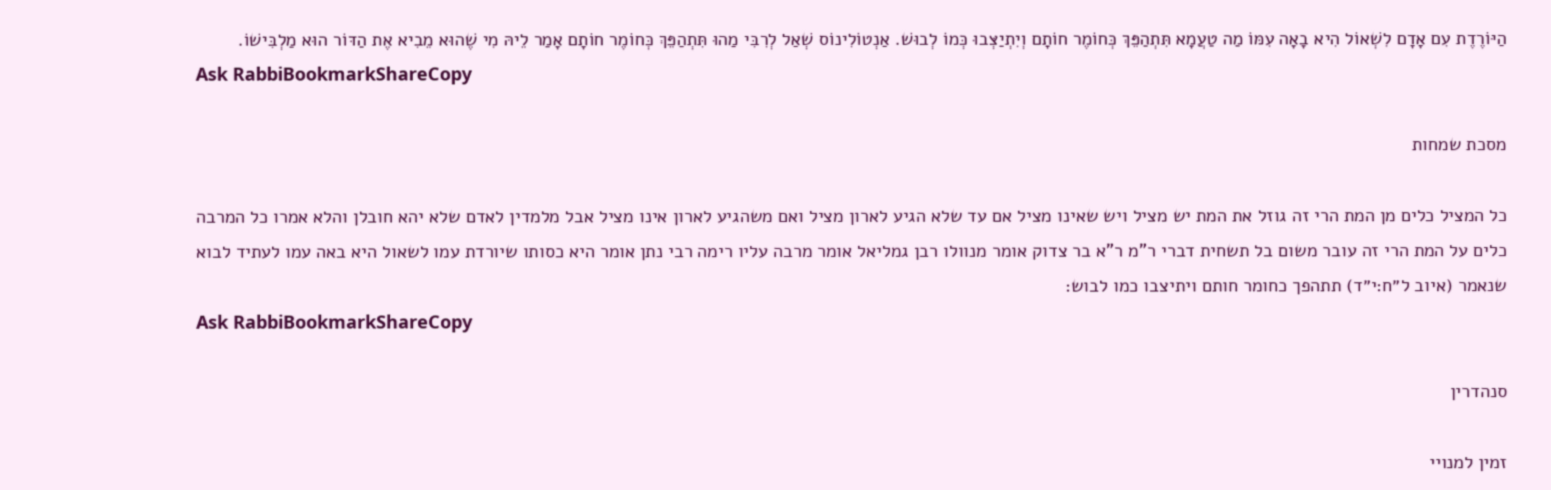הַיּוֹרֶדֶת עִם אָדָם לִשְׁאוֹל הִיא בָאָה עִמּוֹ מַה טַעֲמָא תִּתְהַפֵּךְ כְּחוֹמֶר חוֹתָם וְיִתְיַצְּבוּ כְּמוֹ לְבוּשׁ. אַנְטוֹלִינוֹס שְׁאַל לְרִבִּי מַהוּ תִּתְהַפֵּךְ כְּחוֹמֶר חוֹתָם אָמַר לֵיהּ מִי שֶׁהוּא מֵבִיא אֶת הַדּוֹר הוּא מַלְבִּישׁוֹ.
Ask RabbiBookmarkShareCopy

מסכת שמחות

כל המציל כלים מן המת הרי זה גוזל את המת יש מציל ויש שאינו מציל אם עד שלא הגיע לארון מציל ואם משהגיע לארון אינו מציל אבל מלמדין לאדם שלא יהא חובלן והלא אמרו כל המרבה כלים על המת הרי זה עובר משום בל תשחית דברי ר"מ ר"א בר צדוק אומר מנוולו רבן גמליאל אומר מרבה עליו רימה רבי נתן אומר היא כסותו שיורדת עמו לשאול היא באה עמו לעתיד לבוא שנאמר (איוב ל״ח:י״ד) תתהפך כחומר חותם ויתיצבו כמו לבוש:
Ask RabbiBookmarkShareCopy

סנהדרין

זמין למנויי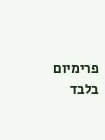פרימיום בלבד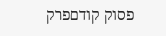פסוק קודםפרק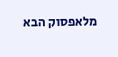מלאפסוק הבא